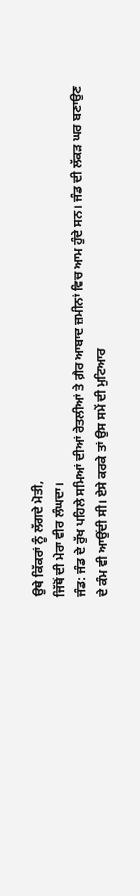ਉਥੇ ਕਿੱਕਰਾਂ ਨੂੰ ਲੱਗਦੇ ਮੋਤੀ,
ਜਿੱਥੋਂ ਦੀ ਮੇਰਾ ਵੀਰ ਲੰਘਦਾ।
ਜੰਡ: ਜੰਡ ਦੇ ਰੁੱਖ ਪਹਿਲੇ ਸਮਿਆਂ ਦੀਆਂ ਰੇਤਲੀਆਂ ਤੇ ਗ਼ੈਰ ਆਬਾਦ ਜ਼ਮੀਨਾਂ ਵਿਚ ਆਮ ਹੁੰਦੇ ਸਨ। ਜੰਡ ਦੀ ਲੱਕੜ ਘਰ ਬਣਾਉਣ ਦੇ ਕੰਮ ਵੀ ਆਉਂਦੀ ਸੀ। ਏਸੇ ਕਰਕੇ ਤਾਂ ਉਸ ਸਮੇਂ ਦੀ ਮੁਟਿਆਰ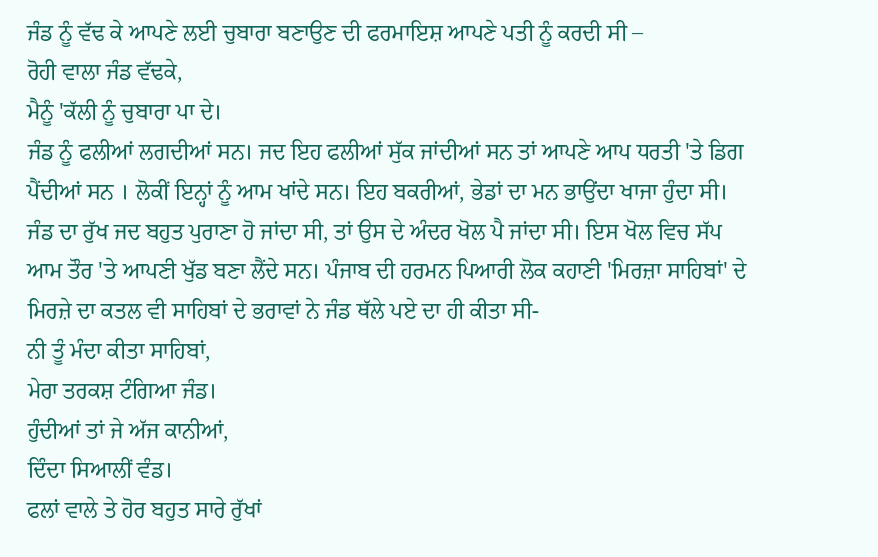ਜੰਡ ਨੂੰ ਵੱਢ ਕੇ ਆਪਣੇ ਲਈ ਚੁਬਾਰਾ ਬਣਾਉਣ ਦੀ ਫਰਮਾਇਸ਼ ਆਪਣੇ ਪਤੀ ਨੂੰ ਕਰਦੀ ਸੀ –
ਰੋਹੀ ਵਾਲਾ ਜੰਡ ਵੱਢਕੇ,
ਮੈਨੂੰ 'ਕੱਲੀ ਨੂੰ ਚੁਬਾਰਾ ਪਾ ਦੇ।
ਜੰਡ ਨੂੰ ਫਲੀਆਂ ਲਗਦੀਆਂ ਸਨ। ਜਦ ਇਹ ਫਲੀਆਂ ਸੁੱਕ ਜਾਂਦੀਆਂ ਸਨ ਤਾਂ ਆਪਣੇ ਆਪ ਧਰਤੀ 'ਤੇ ਡਿਗ ਪੈਂਦੀਆਂ ਸਨ । ਲੋਕੀਂ ਇਨ੍ਹਾਂ ਨੂੰ ਆਮ ਖਾਂਦੇ ਸਨ। ਇਹ ਬਕਰੀਆਂ, ਭੇਡਾਂ ਦਾ ਮਨ ਭਾਉਂਦਾ ਖਾਜਾ ਹੁੰਦਾ ਸੀ। ਜੰਡ ਦਾ ਰੁੱਖ ਜਦ ਬਹੁਤ ਪੁਰਾਣਾ ਹੋ ਜਾਂਦਾ ਸੀ, ਤਾਂ ਉਸ ਦੇ ਅੰਦਰ ਖੋਲ ਪੈ ਜਾਂਦਾ ਸੀ। ਇਸ ਖੋਲ ਵਿਚ ਸੱਪ ਆਮ ਤੌਰ 'ਤੇ ਆਪਣੀ ਖੁੱਡ ਬਣਾ ਲੈਂਦੇ ਸਨ। ਪੰਜਾਬ ਦੀ ਹਰਮਨ ਪਿਆਰੀ ਲੋਕ ਕਹਾਣੀ 'ਮਿਰਜ਼ਾ ਸਾਹਿਬਾਂ' ਦੇ ਮਿਰਜ਼ੇ ਦਾ ਕਤਲ ਵੀ ਸਾਹਿਬਾਂ ਦੇ ਭਰਾਵਾਂ ਨੇ ਜੰਡ ਥੱਲੇ ਪਏ ਦਾ ਹੀ ਕੀਤਾ ਸੀ-
ਨੀ ਤੂੰ ਮੰਦਾ ਕੀਤਾ ਸਾਹਿਬਾਂ,
ਮੇਰਾ ਤਰਕਸ਼ ਟੰਗਿਆ ਜੰਡ।
ਹੁੰਦੀਆਂ ਤਾਂ ਜੇ ਅੱਜ ਕਾਨੀਆਂ,
ਦਿੰਦਾ ਸਿਆਲੀਂ ਵੰਡ।
ਫਲਾਂ ਵਾਲੇ ਤੇ ਹੋਰ ਬਹੁਤ ਸਾਰੇ ਰੁੱਖਾਂ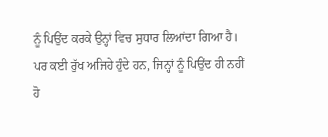ਨੂੰ ਪਿਉਂਦ ਕਰਕੇ ਉਨ੍ਹਾਂ ਵਿਚ ਸੁਧਾਰ ਲਿਆਂਦਾ ਗਿਆ ਹੈ। ਪਰ ਕਈ ਰੁੱਖ ਅਜਿਹੇ ਹੁੰਦੇ ਹਨ, ਜਿਨ੍ਹਾਂ ਨੂੰ ਪਿਉਂਦ ਹੀ ਨਹੀਂ ਹੋ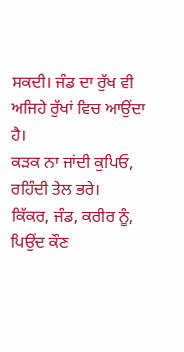ਸਕਦੀ। ਜੰਡ ਦਾ ਰੁੱਖ ਵੀ ਅਜਿਹੇ ਰੁੱਖਾਂ ਵਿਚ ਆਉਂਦਾ ਹੈ।
ਕੜਕ ਨਾ ਜਾਂਦੀ ਕੁਪਿਓ,
ਰਹਿੰਦੀ ਤੇਲ ਭਰੇ।
ਕਿੱਕਰ, ਜੰਡ, ਕਰੀਰ ਨੂੰ,
ਪਿਉਂਦ ਕੌਣ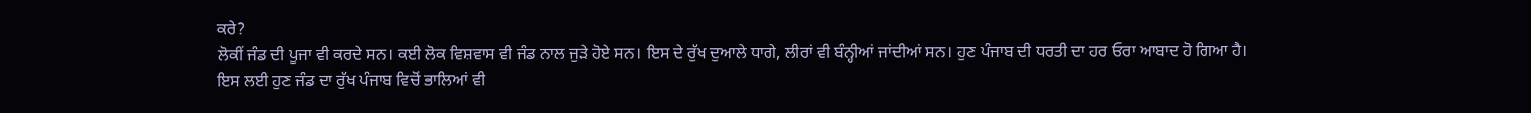ਕਰੇ?
ਲੋਕੀਂ ਜੰਡ ਦੀ ਪੂਜਾ ਵੀ ਕਰਦੇ ਸਨ। ਕਈ ਲੋਕ ਵਿਸ਼ਵਾਸ ਵੀ ਜੰਡ ਨਾਲ ਜੁੜੇ ਹੋਏ ਸਨ। ਇਸ ਦੇ ਰੁੱਖ ਦੁਆਲੇ ਧਾਗੇ, ਲੀਰਾਂ ਵੀ ਬੰਨ੍ਹੀਆਂ ਜਾਂਦੀਆਂ ਸਨ। ਹੁਣ ਪੰਜਾਬ ਦੀ ਧਰਤੀ ਦਾ ਹਰ ਓਰਾ ਆਬਾਦ ਹੋ ਗਿਆ ਹੈ। ਇਸ ਲਈ ਹੁਣ ਜੰਡ ਦਾ ਰੁੱਖ ਪੰਜਾਬ ਵਿਚੋਂ ਭਾਲਿਆਂ ਵੀ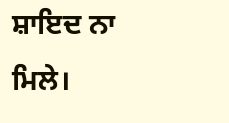ਸ਼ਾਇਦ ਨਾ ਮਿਲੇ।